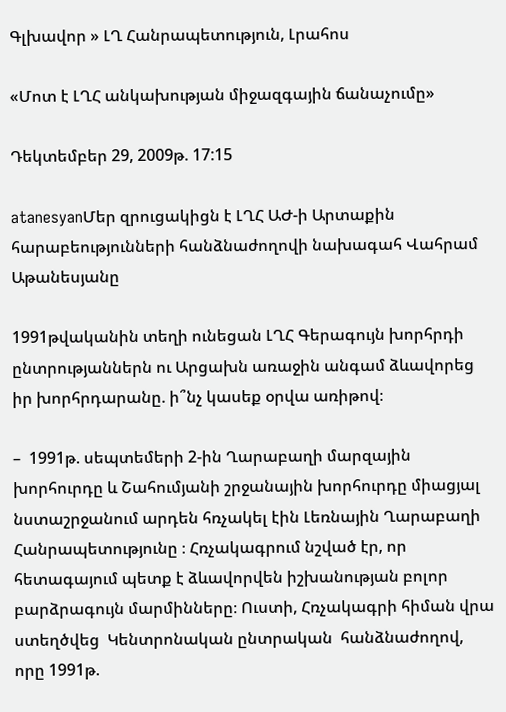Գլխավոր » ԼՂ Հանրապետություն, Լրահոս

«Մոտ է ԼՂՀ անկախության միջազգային ճանաչումը»

Դեկտեմբեր 29, 2009թ. 17:15

atanesyanՄեր զրուցակիցն է ԼՂՀ ԱԺ-ի Արտաքին հարաբեությունների հանձնաժողովի նախագահ Վահրամ Աթանեսյանը

1991թվականին տեղի ունեցան ԼՂՀ Գերագույն խորհրդի ընտրությաններն ու Արցախն առաջին անգամ ձևավորեց իր խորհրդարանը. ի՞նչ կասեք օրվա առիթով։

–  1991թ. սեպտեմերի 2-ին Ղարաբաղի մարզային խորհուրդը և Շահումյանի շրջանային խորհուրդը միացյալ նստաշրջանում արդեն հռչակել էին Լեռնային Ղարաբաղի Հանրապետությունը ։ Հռչակագրում նշված էր, որ հետագայում պետք է ձևավորվեն իշխանության բոլոր բարձրագույն մարմինները։ Ուստի, Հռչակագրի հիման վրա ստեղծվեց  Կենտրոնական ընտրական  հանձնաժողով, որը 1991թ.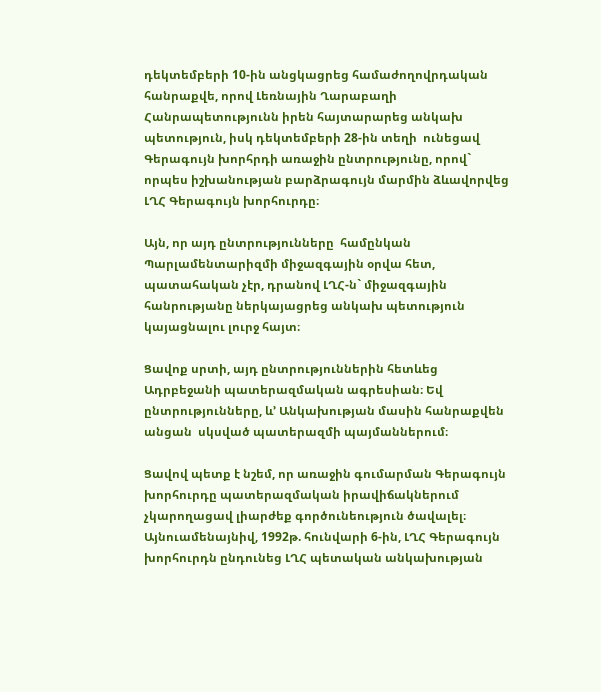դեկտեմբերի 10-ին անցկացրեց համաժողովրդական հանրաքվե, որով Լեռնային Ղարաբաղի Հանրապետությունն իրեն հայտարարեց անկախ պետություն, իսկ դեկտեմբերի 28-ին տեղի  ունեցավ Գերագույն խորհրդի առաջին ընտրությունը, որով`  որպես իշխանության բարձրագույն մարմին ձևավորվեց ԼՂՀ Գերագույն խորհուրդը։

Այն, որ այդ ընտրությունները  համընկան  Պարլամենտարիզմի միջազգային օրվա հետ, պատահական չէր, դրանով ԼՂՀ-ն` միջազգային հանրությանը ներկայացրեց անկախ պետություն կայացնալու լուրջ հայտ։

Ցավոք սրտի, այդ ընտրություններին հետևեց Ադրբեջանի պատերազմական ագրեսիան։ Եվ ընտրությունները, և’ Անկախության մասին հանրաքվեն անցան  սկսված պատերազմի պայմաններում։

Ցավով պետք է նշեմ, որ առաջին գումարման Գերագույն խորհուրդը պատերազմական իրավիճակներում չկարողացավ լիարժեք գործունեություն ծավալել։ Այնուամենայնիվ, 1992թ. հունվարի 6-ին, ԼՂՀ Գերագույն խորհուրդն ընդունեց ԼՂՀ պետական անկախության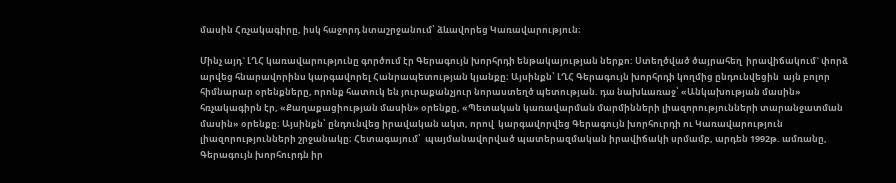մասին Հռչակագիրը, իսկ հաջորդ նտաշրջանում՝ ձևավորեց Կառավարություն։

Մինչ այդ` ԼՂՀ կառավարությունը գործում էր Գերագույն խորհրդի ենթակայության ներքո: Ստեղծված ծայրահեղ  իրավիճակում` փորձ արվեց հնարավորինս կարգավորել Հանրապետության կյանքը։ Այսինքն՝ ԼՂՀ Գերագույն խորհրդի կողմից ընդունվեցին  այն բոլոր հիմնարար օրենքները, որոնք հատուկ են յուրաքանչյուր նորաստեղծ պետության. դա նախևառաջ՝ «Անկախության մասին» հռչակագիրն էր, «Քաղաքացիության մասին» օրենքը, «Պետական կառավարման մարմինների լիազորությունների տարանջատման մասին» օրենքը։ Այսինքն՝ ընդունվեց իրավական ակտ, որով  կարգավորվեց Գերագույն խորհուրդի ու Կառավարություն լիազորությունների շրջանակը։ Հետագայում՝  պայմանավորված պատերազմական իրավիճակի սրմամբ, արդեն 1992թ. ամռանը, Գերագույն խորհուրդն իր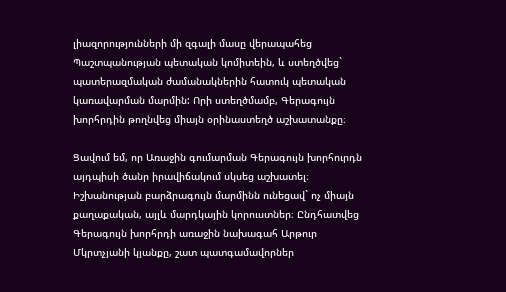լիազորությունների մի զգալի մասը վերապահեց Պաշտպանության պետական կոմիտեին, և ստեղծվեց` պատերազմական ժամանակներին հատուկ պետական կառավարման մարմին: Որի ստեղծմամբ, Գերագույն խորհրդին թողնվեց միայն օրինաստեղծ աշխատանքը։

Ցավում եմ, որ Առաջին գումարման Գերագույն խորհուրդն այդպիսի ծանր իրավիճակում սկսեց աշխատել։ Իշխանության բարձրագույն մարմինն ունեցավ` ոչ միայն քաղաքական, այլև մարդկային կորուստներ։ Ընդհատվեց Գերագույն խորհրդի առաջին նախագահ Արթուր Մկրտչյանի կյանքը, շատ պատգամավորներ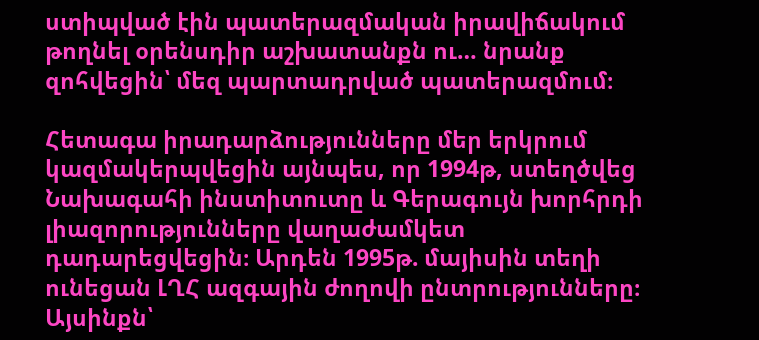ստիպված էին պատերազմական իրավիճակում թողնել օրենսդիր աշխատանքն ու… նրանք  զոհվեցին՝ մեզ պարտադրված պատերազմում։

Հետագա իրադարձությունները մեր երկրում կազմակերպվեցին այնպես, որ 1994թ, ստեղծվեց Նախագահի ինստիտուտը և Գերագույն խորհրդի լիազորությունները վաղաժամկետ դադարեցվեցին։ Արդեն 1995թ. մայիսին տեղի ունեցան ԼՂՀ ազգային ժողովի ընտրությունները։ Այսինքն՝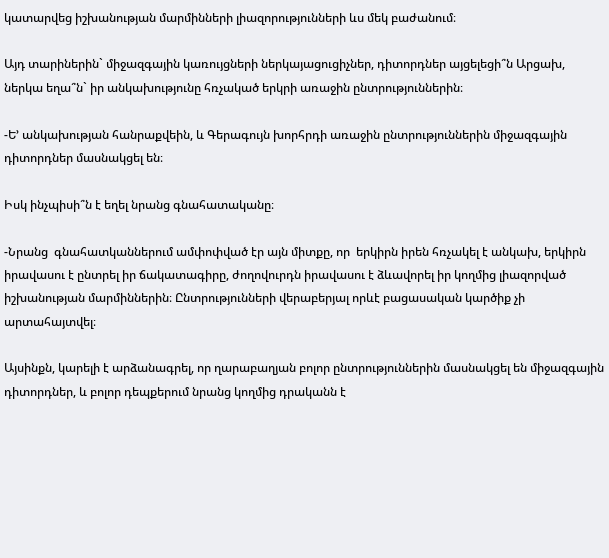կատարվեց իշխանության մարմինների լիազորությունների ևս մեկ բաժանում։

Այդ տարիներին` միջազգային կառույցների ներկայացուցիչներ, դիտորդներ այցելեցի՞ն Արցախ, ներկա եղա՞ն` իր անկախությունը հռչակած երկրի առաջին ընտրություններին։

-Ե’ անկախության հանրաքվեին, և Գերագույն խորհրդի առաջին ընտրություններին միջազգային դիտորդներ մասնակցել են։

Իսկ ինչպիսի՞ն է եղել նրանց գնահատականը։

-Նրանց  գնահատկաններում ամփոփված էր այն միտքը, որ  երկիրն իրեն հռչակել է անկախ, երկիրն իրավասու է ընտրել իր ճակատագիրը, ժողովուրդն իրավասու է ձևավորել իր կողմից լիազորված իշխանության մարմիններին։ Ընտրությունների վերաբերյալ որևէ բացասական կարծիք չի արտահայտվել։

Այսինքն, կարելի է արձանագրել, որ ղարաբաղյան բոլոր ընտրություններին մասնակցել են միջազգային դիտորդներ, և բոլոր դեպքերում նրանց կողմից դրականն է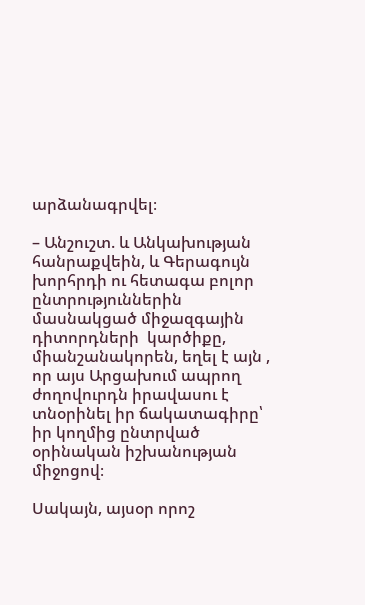արձանագրվել։

– Անշուշտ. և Անկախության հանրաքվեին, և Գերագույն խորհրդի ու հետագա բոլոր ընտրություններին մասնակցած միջազգային դիտորդների  կարծիքը, միանշանակորեն, եղել է այն , որ այս Արցախում ապրող ժողովուրդն իրավասու է տնօրինել իր ճակատագիրը՝ իր կողմից ընտրված օրինական իշխանության միջոցով։

Սակայն, այսօր որոշ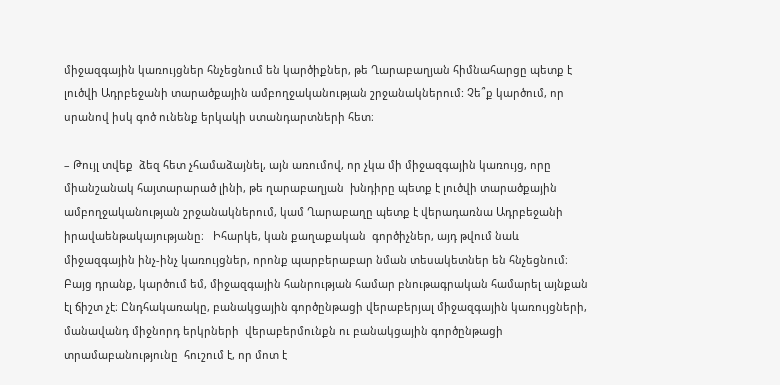միջազգային կառույցներ հնչեցնում են կարծիքներ, թե Ղարաբաղյան հիմնահարցը պետք է լուծվի Ադրբեջանի տարածքային ամբողջականության շրջանակներում: Չե՞ք կարծում, որ սրանով իսկ գոծ ունենք երկակի ստանդարտների հետ։

– Թույլ տվեք  ձեզ հետ չհամաձայնել, այն առումով, որ չկա մի միջազգային կառույց, որը միանշանակ հայտարարած լինի, թե ղարաբաղյան  խնդիրը պետք է լուծվի տարածքային ամբողջականության շրջանակներում, կամ Ղարաբաղը պետք է վերադառնա Ադրբեջանի իրավաենթակայությանը։   Իհարկե, կան քաղաքական  գործիչներ, այդ թվում նաև միջազգային ինչ-ինչ կառույցներ, որոնք պարբերաբար նման տեսակետներ են հնչեցնում։ Բայց դրանք, կարծում եմ, միջազգային հանրության համար բնութագրական համարել այնքան էլ ճիշտ չէ։ Ընդհակառակը, բանակցային գործընթացի վերաբերյալ միջազգային կառույցների, մանավանդ միջնորդ երկրների  վերաբերմունքն ու բանակցային գործընթացի տրամաբանությունը  հուշում է, որ մոտ է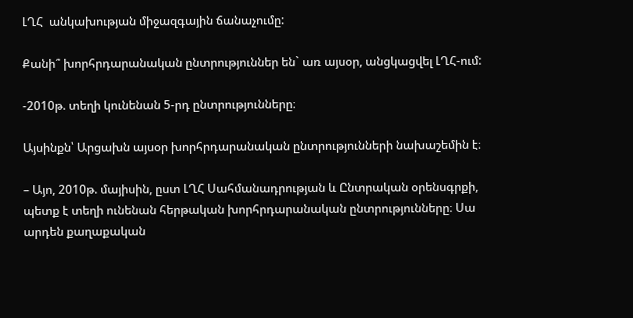ԼՂՀ  անկախության միջազգային ճանաչումը:

Քանի՞ խորհրդարանական ընտրություններ են` առ այսօր, անցկացվել ԼՂՀ-ում:

-2010թ. տեղի կունենան 5-րդ ընտրությունները։

Այսինքն՝ Արցախն այսօր խորհրդարանական ընտրությունների նախաշեմին է։

– Այո, 2010թ. մայիսին, ըստ ԼՂՀ Սահմանադրության և Ընտրական օրենսգրքի, պետք է տեղի ունենան հերթական խորհրդարանական ընտրությունները։ Սա արդեն քաղաքական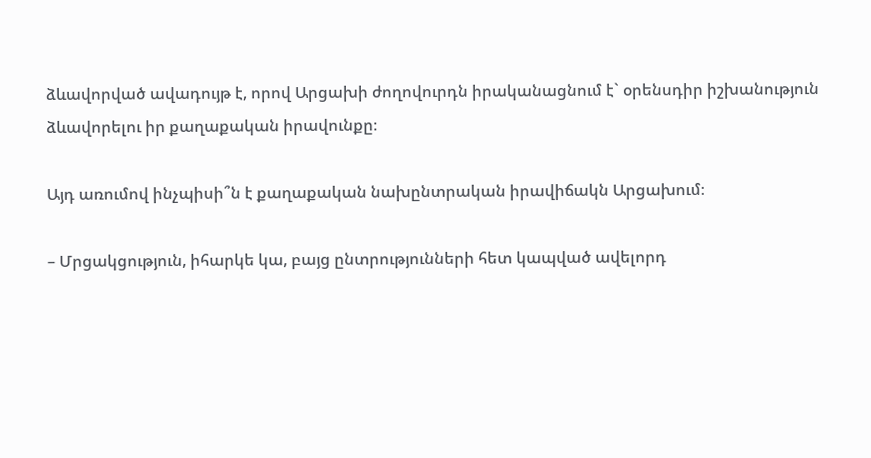ձևավորված ավադույթ է, որով Արցախի ժողովուրդն իրականացնում է` օրենսդիր իշխանություն ձևավորելու իր քաղաքական իրավունքը։

Այդ առումով ինչպիսի՞ն է քաղաքական նախընտրական իրավիճակն Արցախում։

– Մրցակցություն, իհարկե կա, բայց ընտրությունների հետ կապված ավելորդ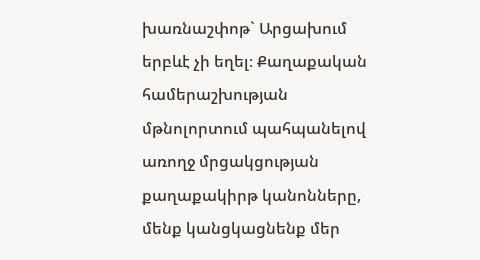խառնաշփոթ` Արցախում երբևէ չի եղել։ Քաղաքական համերաշխության մթնոլորտում պահպանելով առողջ մրցակցության քաղաքակիրթ կանոնները, մենք կանցկացնենք մեր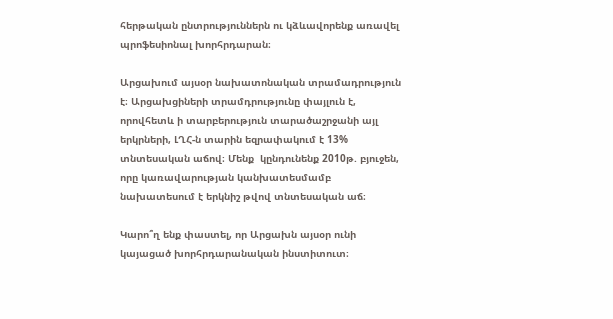հերթական ընտրություններն ու կձևավորենք առավել պրոֆեսիոնալ խորհրդարան։

Արցախում այսօր նախատոնական տրամադրություն է։ Արցախցիների տրամդրությունը փայլուն է, որովհետև ի տարբերություն տարածաշրջանի այլ երկրների, ԼՂՀ-ն տարին եզրափակում է 13% տնտեսական աճով։ Մենք  կընդունենք 2010թ. բյուջեն, որը կառավարության կանխատեսմամբ նախատեսում է երկնիշ թվով տնտեսական աճ։

Կարո՞ղ ենք փաստել, որ Արցախն այսօր ունի կայացած խորհրդարանական ինստիտուտ։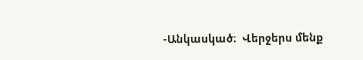-Անկասկած։  Վերջերս մենք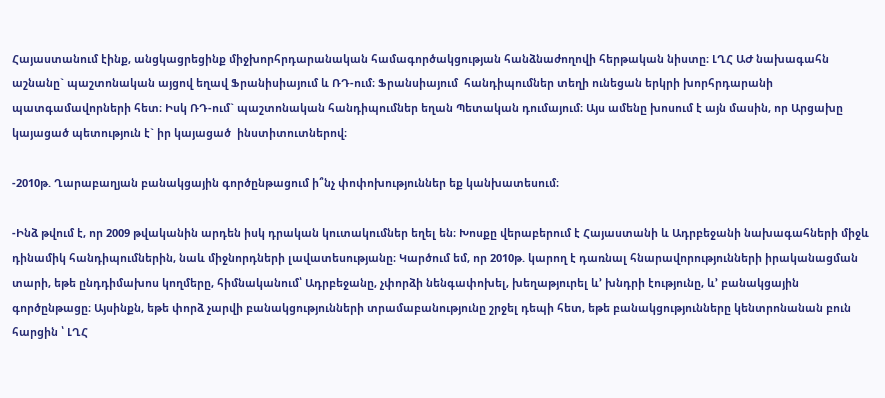Հայաստանում էինք, անցկացրեցինք միջխորհրդարանական համագործակցության հանձնաժողովի հերթական նիստը։ ԼՂՀ ԱԺ նախագահն աշնանը` պաշտոնական այցով եղավ Ֆրանիսիայում և ՌԴ-ում։ Ֆրանսիայում  հանդիպումներ տեղի ունեցան երկրի խորհրդարանի պատգամավորների հետ։ Իսկ ՌԴ-ում` պաշտոնական հանդիպումներ եղան Պետական դումայում։ Այս ամենը խոսում է այն մասին, որ Արցախը կայացած պետություն է` իր կայացած  ինստիտուտներով։

-2010թ. Ղարաբաղյան բանակցային գործընթացում ի՞նչ փոփոխություններ եք կանխատեսում։

-Ինձ թվում է, որ 2009 թվականին արդեն իսկ դրական կուտակումներ եղել են։ Խոսքը վերաբերում է Հայաստանի և Ադրբեջանի նախագահների միջև դինամիկ հանդիպումներին, նաև միջնորդների լավատեսությանը։ Կարծում եմ, որ 2010թ. կարող է դառնալ հնարավորությունների իրականացման տարի, եթե ընդդիմախոս կողմերը, հիմնականում՝ Ադրբեջանը, չփորձի նենգափոխել, խեղաթյուրել և’ խնդրի էությունը, և’ բանակցային գործընթացը։ Այսինքն, եթե փորձ չարվի բանակցությունների տրամաբանությունը շրջել դեպի հետ, եթե բանակցությունները կենտրոնանան բուն հարցին ՝ ԼՂՀ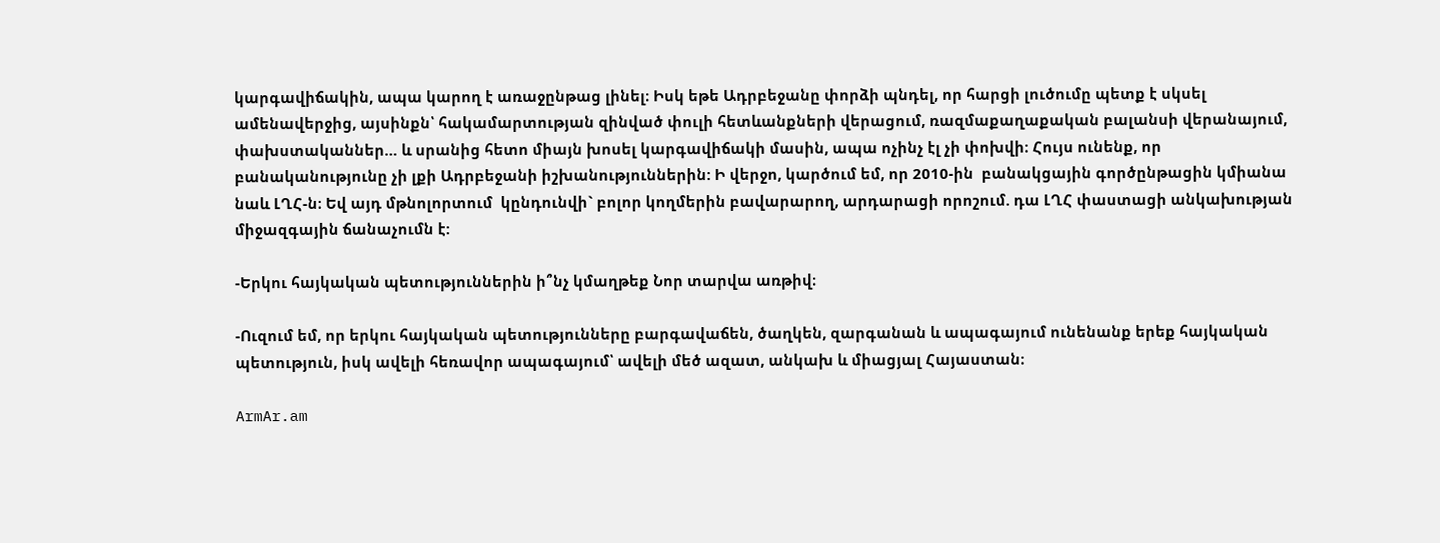կարգավիճակին, ապա կարող է առաջընթաց լինել։ Իսկ եթե Ադրբեջանը փորձի պնդել, որ հարցի լուծումը պետք է սկսել ամենավերջից, այսինքն՝ հակամարտության զինված փուլի հետևանքների վերացում, ռազմաքաղաքական բալանսի վերանայում, փախստականներ… և սրանից հետո միայն խոսել կարգավիճակի մասին, ապա ոչինչ էլ չի փոխվի։ Հույս ունենք, որ բանականությունը չի լքի Ադրբեջանի իշխանություններին: Ի վերջո, կարծում եմ, որ 2010-ին  բանակցային գործընթացին կմիանա նաև ԼՂՀ-ն։ Եվ այդ մթնոլորտում  կընդունվի` բոլոր կողմերին բավարարող, արդարացի որոշում. դա ԼՂՀ փաստացի անկախության միջազգային ճանաչումն է:

-Երկու հայկական պետություններին ի՞նչ կմաղթեք Նոր տարվա առթիվ։

-Ուզում եմ, որ երկու հայկական պետությունները բարգավաճեն, ծաղկեն, զարգանան և ապագայում ունենանք երեք հայկական պետություն, իսկ ավելի հեռավոր ապագայում՝ ավելի մեծ ազատ, անկախ և միացյալ Հայաստան։

ArmAr.am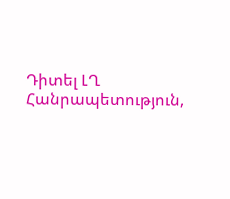Դիտել ԼՂ Հանրապետություն,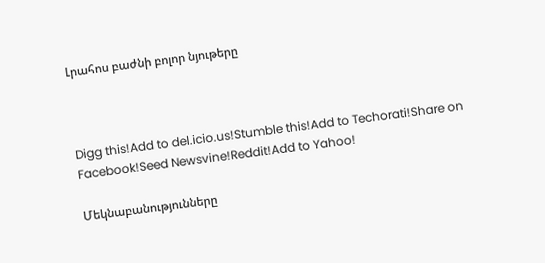Լրահոս բաժնի բոլոր նյութերը



Digg this!Add to del.icio.us!Stumble this!Add to Techorati!Share on Facebook!Seed Newsvine!Reddit!Add to Yahoo!

Մեկնաբանությունները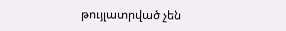թույլատրված չեն